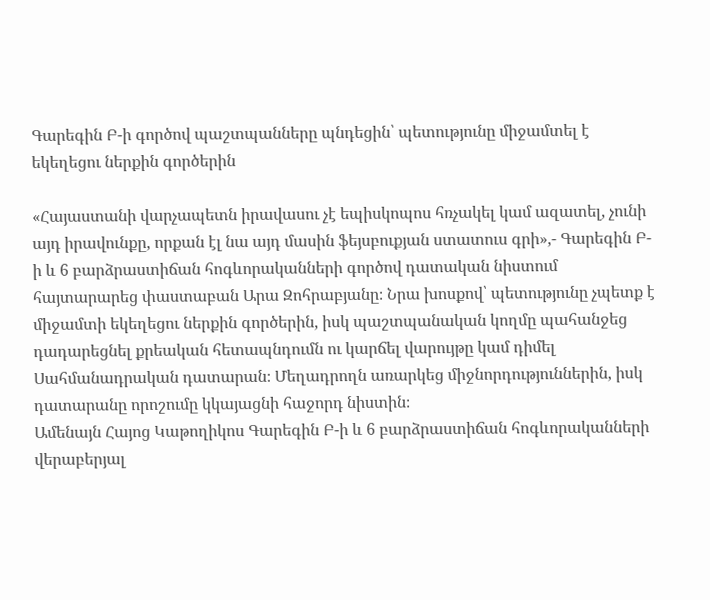Գարեգին Բ-ի գործով պաշտպանները պնդեցին՝ պետությունը միջամտել է եկեղեցու ներքին գործերին

«Հայաստանի վարչապետն իրավասու չէ եպիսկոպոս հռչակել կամ ազատել, չունի այդ իրավունքը, որքան էլ նա այդ մասին ֆեյսբուքյան ստատուս գրի»,- Գարեգին Բ-ի և 6 բարձրաստիճան հոգևորականների գործով դատական նիստում հայտարարեց փաստաբան Արա Զոհրաբյանը։ Նրա խոսքով՝ պետությունը չպետք է միջամտի եկեղեցու ներքին գործերին, իսկ պաշտպանական կողմը պահանջեց դադարեցնել քրեական հետապնդումն ու կարճել վարույթը կամ դիմել Սահմանադրական դատարան։ Մեղադրողն առարկեց միջնորդություններին, իսկ դատարանը որոշումը կկայացնի հաջորդ նիստին։
Ամենայն Հայոց Կաթողիկոս Գարեգին Բ-ի և 6 բարձրաստիճան հոգևորականների վերաբերյալ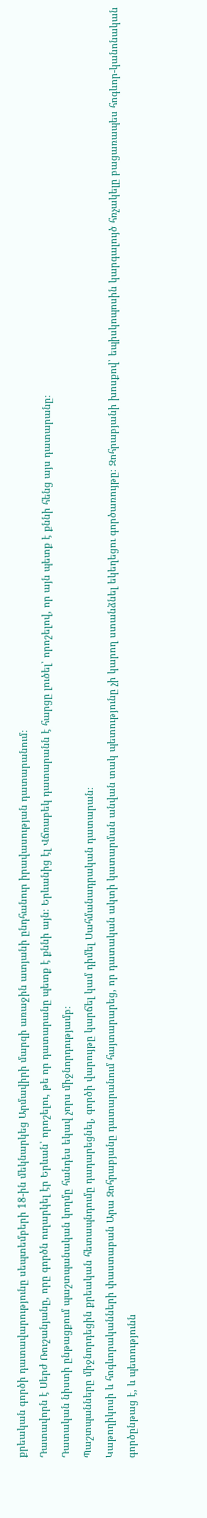քրեական գործի դատավարությունը սեպտեմբերի 18-ին մեկնարկեց Արմավիրի մարզի առաջին ատյանի ընդհանուր իրավասության դատարանում։
Դատավորն է Սերժ Ռուշանյանը, որը գործն ուղարկել էր Երևան՝ որոշելու, թե որ դատարանը պետք է քննի այն։ Երևանից էլ Վճռաբեկ դատարանն է հարցը լուծել՝ որոշելով, որ այն պետք է քննի հենց այս դատարանը։
Դատական նիստի ընթացքում պաշտպանական կողմը հանդես եկավ չորս միջնորդությամբ։
Պաշտպանները միջնորդեցին քրեական հետապնդումը դադարեցնել, գործի վարույթը կարճել կամ դիմել Սահմանադրական դատարան։
Կաթողիկոսի և հոգևորականների փաստաբան Արա Զոհրաբյանը դատարանում հայտարարեց, որ դատական ակտի կատարման անվան տակ պետությունը չի կարող ստանձնել եկեղեցու գործառույթը։ Զոհրաբյանի խոսքով՝ եպիսկոպոսին կարգալույծ հռչակելը բացառապես հոգևոր-կանոնական գործընթաց է, և պետությունն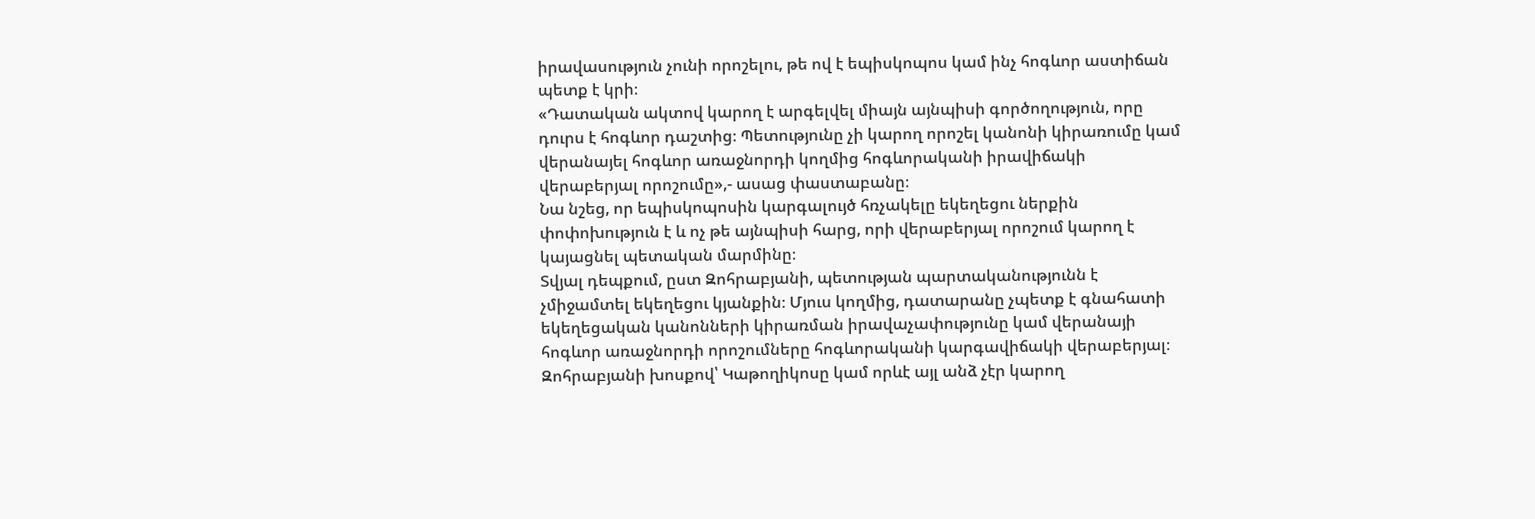իրավասություն չունի որոշելու, թե ով է եպիսկոպոս կամ ինչ հոգևոր աստիճան պետք է կրի։
«Դատական ակտով կարող է արգելվել միայն այնպիսի գործողություն, որը դուրս է հոգևոր դաշտից։ Պետությունը չի կարող որոշել կանոնի կիրառումը կամ վերանայել հոգևոր առաջնորդի կողմից հոգևորականի իրավիճակի վերաբերյալ որոշումը»,- ասաց փաստաբանը։
Նա նշեց, որ եպիսկոպոսին կարգալույծ հռչակելը եկեղեցու ներքին փոփոխություն է և ոչ թե այնպիսի հարց, որի վերաբերյալ որոշում կարող է կայացնել պետական մարմինը։
Տվյալ դեպքում, ըստ Զոհրաբյանի, պետության պարտականությունն է չմիջամտել եկեղեցու կյանքին։ Մյուս կողմից, դատարանը չպետք է գնահատի եկեղեցական կանոնների կիրառման իրավաչափությունը կամ վերանայի հոգևոր առաջնորդի որոշումները հոգևորականի կարգավիճակի վերաբերյալ։
Զոհրաբյանի խոսքով՝ Կաթողիկոսը կամ որևէ այլ անձ չէր կարող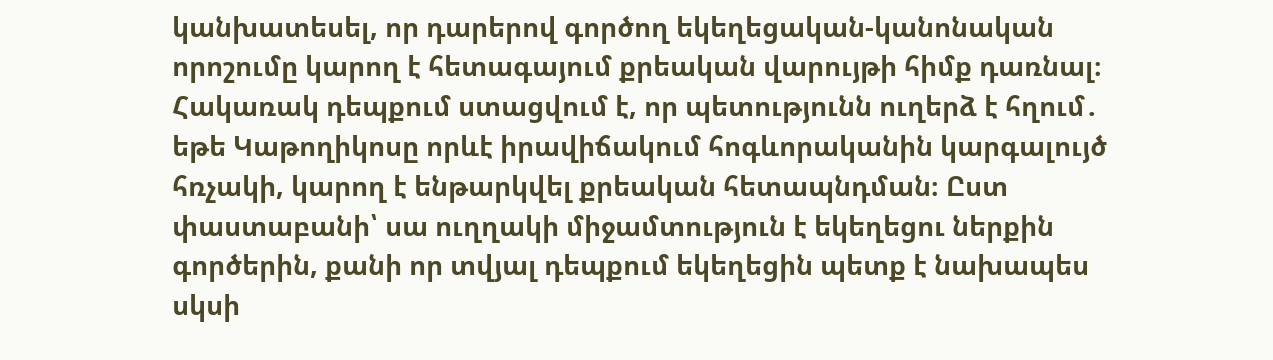կանխատեսել, որ դարերով գործող եկեղեցական-կանոնական որոշումը կարող է հետագայում քրեական վարույթի հիմք դառնալ։
Հակառակ դեպքում ստացվում է, որ պետությունն ուղերձ է հղում․ եթե Կաթողիկոսը որևէ իրավիճակում հոգևորականին կարգալույծ հռչակի, կարող է ենթարկվել քրեական հետապնդման։ Ըստ փաստաբանի՝ սա ուղղակի միջամտություն է եկեղեցու ներքին գործերին, քանի որ տվյալ դեպքում եկեղեցին պետք է նախապես սկսի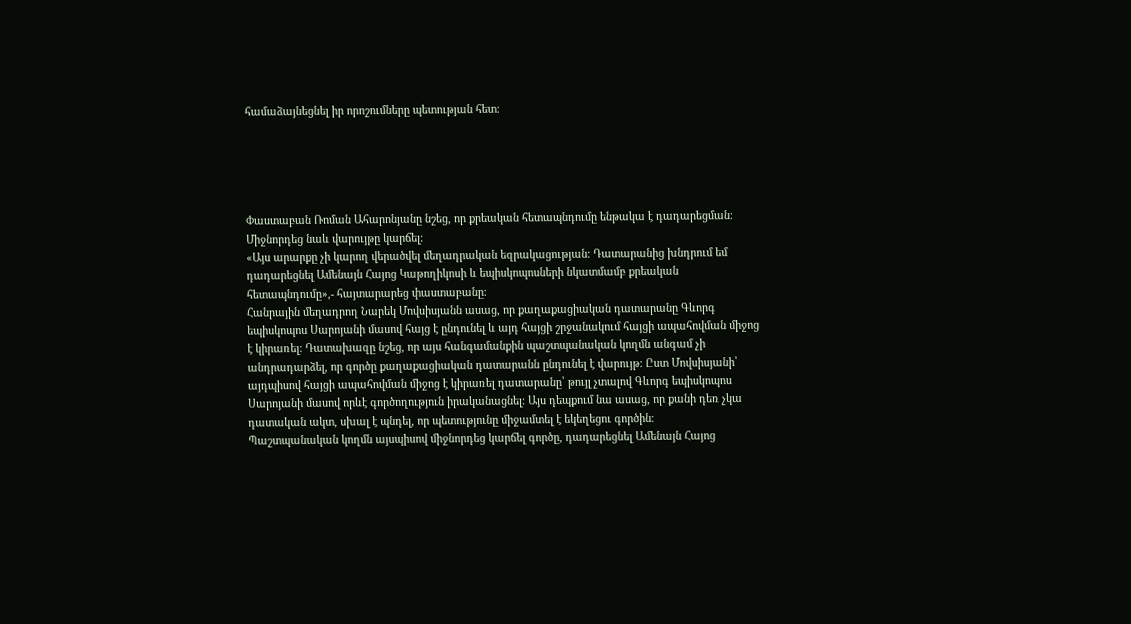համաձայնեցնել իր որոշումները պետության հետ։





Փաստաբան Ռոման Ահարոնյանը նշեց, որ քրեական հետապնդումը ենթակա է դադարեցման։ Միջնորդեց նաև վարույթը կարճել։
«Այս արարքը չի կարող վերածվել մեղադրական եզրակացության։ Դատարանից խնդրում եմ դադարեցնել Ամենայն Հայոց Կաթողիկոսի և եպիսկոպոսների նկատմամբ քրեական հետապնդումը»,- հայտարարեց փաստաբանը։
Հանրային մեղադրող Նարեկ Մովսիսյանն ասաց, որ քաղաքացիական դատարանը Գևորգ եպիսկոպոս Սարոյանի մասով հայց է ընդունել և այդ հայցի շրջանակում հայցի ապահովման միջոց է կիրառել։ Դատախազը նշեց, որ այս հանգամանքին պաշտպանական կողմն անգամ չի անդրադարձել, որ գործը քաղաքացիական դատարանն ընդունել է վարույթ։ Ըստ Մովսիսյանի՝ այդպիսով հայցի ապահովման միջոց է կիրառել դատարանը՝ թույլ չտալով Գևորգ եպիսկոպոս Սարոյանի մասով որևէ գործողություն իրականացնել։ Այս դեպքում նա ասաց, որ քանի դեռ չկա դատական ակտ, սխալ է պնդել, որ պետությունը միջամտել է եկեղեցու գործին։
Պաշտպանական կողմն այսպիսով միջնորդեց կարճել գործը, դադարեցնել Ամենայն Հայոց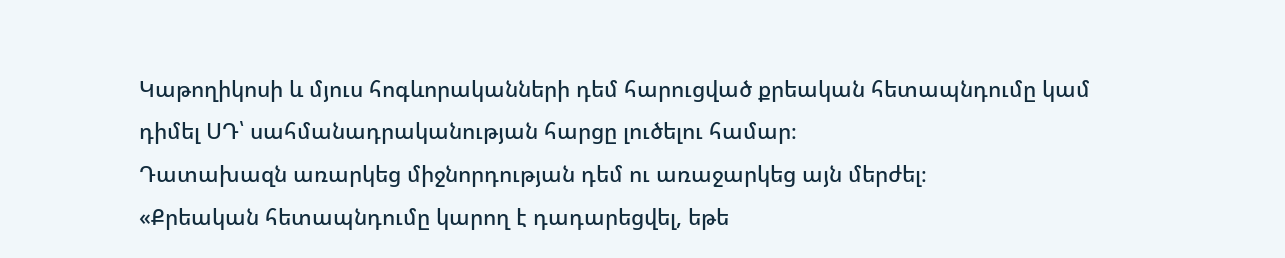Կաթողիկոսի և մյուս հոգևորականների դեմ հարուցված քրեական հետապնդումը կամ դիմել ՍԴ՝ սահմանադրականության հարցը լուծելու համար։
Դատախազն առարկեց միջնորդության դեմ ու առաջարկեց այն մերժել։
«Քրեական հետապնդումը կարող է դադարեցվել, եթե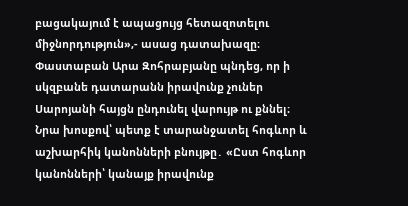բացակայում է ապացույց հետազոտելու միջնորդություն»,- ասաց դատախազը։
Փաստաբան Արա Զոհրաբյանը պնդեց, որ ի սկզբանե դատարանն իրավունք չուներ Սարոյանի հայցն ընդունել վարույթ ու քննել։ Նրա խոսքով՝ պետք է տարանջատել հոգևոր և աշխարհիկ կանոնների բնույթը․ «Ըստ հոգևոր կանոնների՝ կանայք իրավունք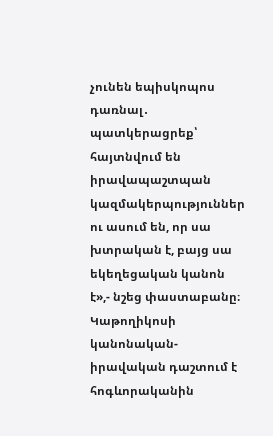չունեն եպիսկոպոս դառնալ․ պատկերացրեք՝ հայտնվում են իրավապաշտպան կազմակերպություններ ու ասում են, որ սա խտրական է, բայց սա եկեղեցական կանոն է»,- նշեց փաստաբանը։
Կաթողիկոսի կանոնական-իրավական դաշտում է հոգևորականին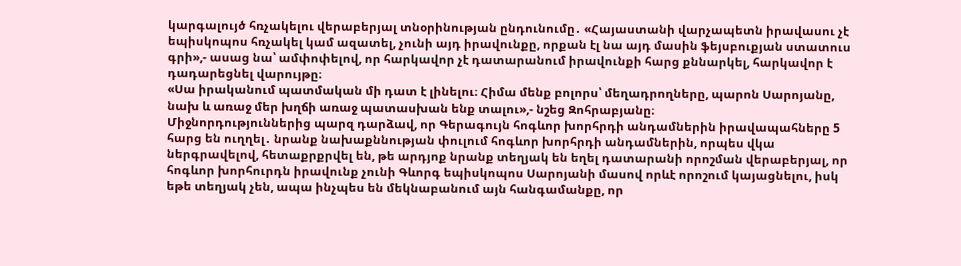կարգալույծ հռչակելու վերաբերյալ տնօրինության ընդունումը․ «Հայաստանի վարչապետն իրավասու չէ եպիսկոպոս հռչակել կամ ազատել, չունի այդ իրավունքը, որքան էլ նա այդ մասին ֆեյսբուքյան ստատուս գրի»,- ասաց նա՝ ամփոփելով, որ հարկավոր չէ դատարանում իրավունքի հարց քննարկել, հարկավոր է դադարեցնել վարույթը։
«Սա իրականում պատմական մի դատ է լինելու։ Հիմա մենք բոլորս՝ մեղադրողները, պարոն Սարոյանը, նախ և առաջ մեր խղճի առաջ պատասխան ենք տալու»,- նշեց Զոհրաբյանը։
Միջնորդություններից պարզ դարձավ, որ Գերագույն հոգևոր խորհրդի անդամներին իրավապահները 5 հարց են ուղղել․ նրանք նախաքննության փուլում հոգևոր խորհրդի անդամներին, որպես վկա ներգրավելով, հետաքրքրվել են, թե արդյոք նրանք տեղյակ են եղել դատարանի որոշման վերաբերյալ, որ հոգևոր խորհուրդն իրավունք չունի Գևորգ եպիսկոպոս Սարոյանի մասով որևէ որոշում կայացնելու, իսկ եթե տեղյակ չեն, ապա ինչպես են մեկնաբանում այն հանգամանքը, որ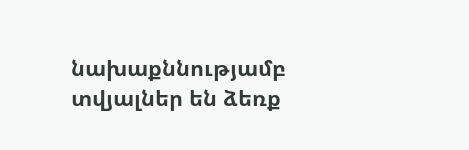նախաքննությամբ տվյալներ են ձեռք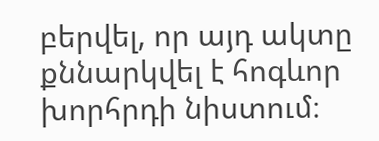բերվել, որ այդ ակտը քննարկվել է հոգևոր խորհրդի նիստում։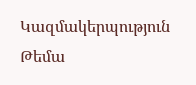Կազմակերպություն
Թեմա